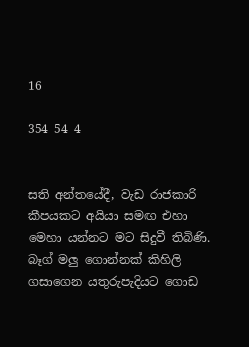16

354 54 4


සති අන්තයේදී, වැඩ රාජකාරි කීපයකට අයියා සමඟ එහා මෙහා යන්නට මට සිදුවී තිබිණි. බෑග් මලු ගොන්නක් කිහිලි ගසාගෙන යතුරුපැදියට ගොඩ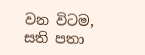වන විටම, සති පතා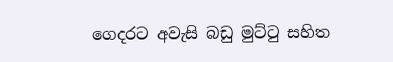ගෙදරට අවැසි බඩු මුට්ටු සහිත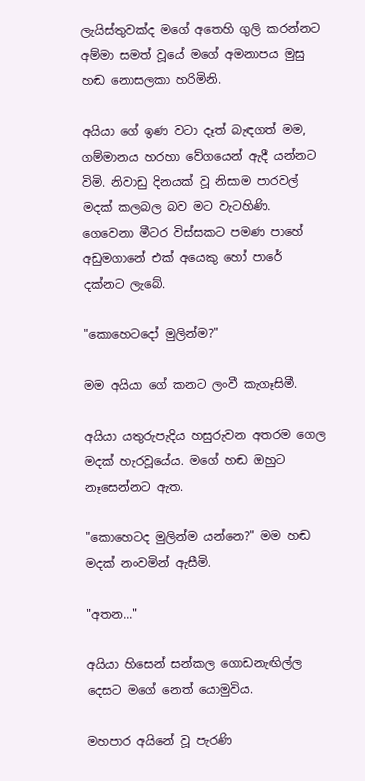ලැයිස්තුවක්ද මගේ අතෙහි ගුලි කරන්නට අම්මා සමත් වූයේ මගේ අමනාපය මුසු හඬ නොසලකා හරිමිනි.

අයියා ගේ ඉණ වටා දෑත් බැඳගත් මම, ගම්මානය හරහා වේගයෙන් ඇදී යන්නට විමි. නිවාඩු දිනයක් වූ නිසාම පාරවල් මදක් කලබල බව මට වැටහිණි. ගෙවෙනා මීටර විස්සකට පමණ පාහේ අඩුමගානේ එක් අයෙකු හෝ පාරේ දක්නට ලැබේ.

"කොහෙටදෝ මුලින්ම?"

මම අයියා ගේ කනට ලංවී කැගෑසිමී.

අයියා යතුරුපැදිය හසුරුවන අතරම ගෙල මදක් හැරවූයේය. මගේ හඬ ඔහුට නෑසෙන්නට ඇත.

"කොහෙටද මුලින්ම යන්නෙ?" මම හඬ මදක් නංවමින් ඇසීමි.

"අතන..."

අයියා හිසෙන් සන්කල ගොඩනැඟිල්ල දෙසට මගේ නෙත් යොමුවිය.

මහපාර අයිනේ වූ පැරණි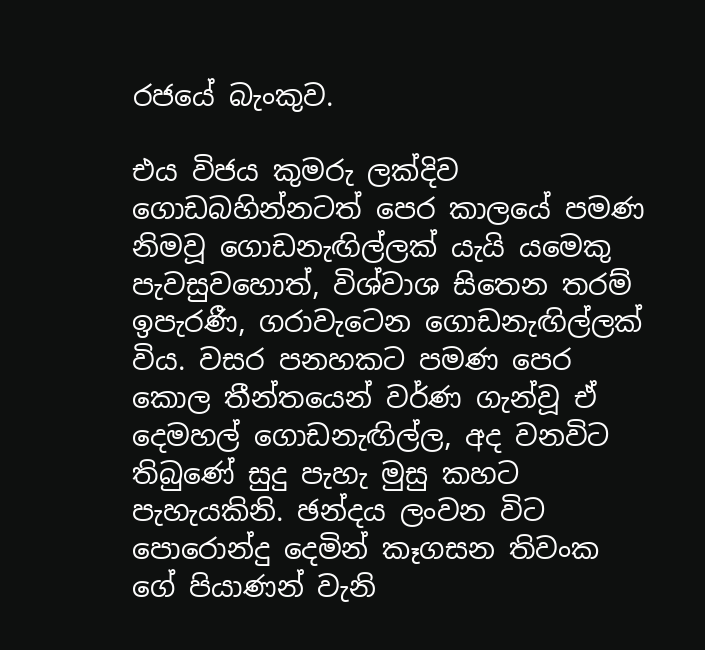රජයේ බැංකුව.

එය විජය කුමරු ලක්දිව ගොඩබහින්නටත් පෙර කාලයේ පමණ නිමවූ ගොඩනැඟිල්ලක් යැයි යමෙකු පැවසුවහොත්, විශ්වාශ සිතෙන තරම් ඉපැරණී, ගරාවැටෙන ගොඩනැඟිල්ලක් විය. වසර පනහකට පමණ පෙර කොල තීන්තයෙන් වර්ණ ගැන්වූ ඒ දෙමහල් ගොඩනැඟිල්ල, අද වනවිට තිබුණේ සුදු පැහැ මුසු කහට පැහැයකිනි. ඡන්දය ලංවන විට පොරොන්දු දෙමින් කෑගසන තිවංක ගේ පියාණන් වැනි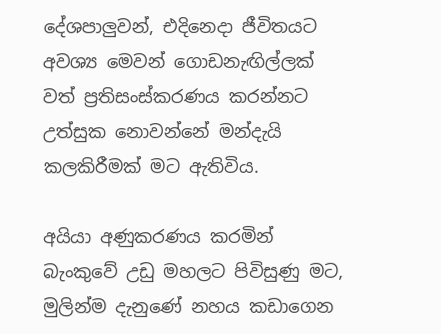දේශපාලුවන්, එදිනෙදා ජීවිතයට අවශ්‍ය මෙවන් ගොඩනැඟිල්ලක් වත් ප්‍රතිසංස්කරණය කරන්නට උත්සුක නොවන්නේ මන්දැයි කලකිරීමක් මට ඇතිවිය.

අයියා අණුකරණය කරමින් බැංකුවේ උඩු මහලට පිවිසුණු මට, මුලින්ම දැනුණේ නහය කඩාගෙන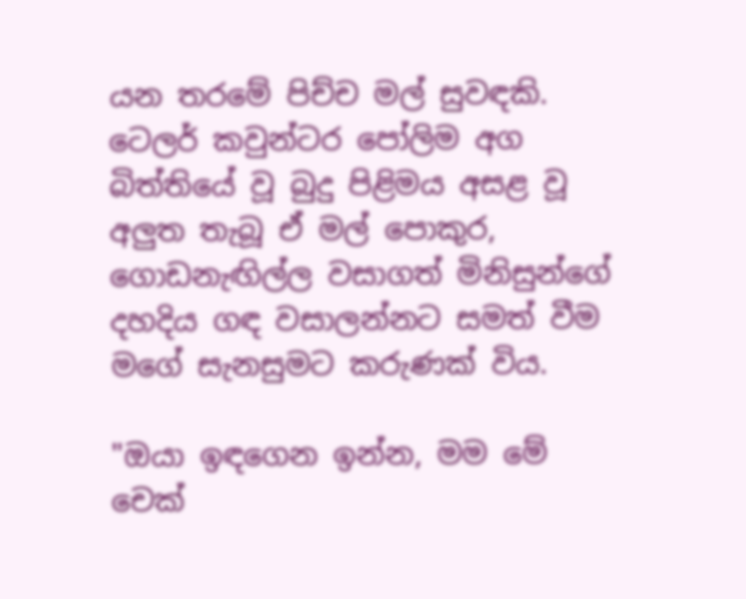යන තරමේ පිච්ච මල් සුවඳකි. ටෙලර් කවුන්ටර පෝලිම අග බිත්තියේ වූ බුදු පිළිමය අසළ වූ අලුත තැබූ ඒ මල් පොකුර, ගොඩනැඟිල්ල වසාගත් මිනිසුන්ගේ දහදිය ගඳ වසාලන්නට සමත් වීම මගේ සැනසුමට කරුණක් විය.

"ඔයා ඉඳගෙන ඉන්න, මම මේ චෙක්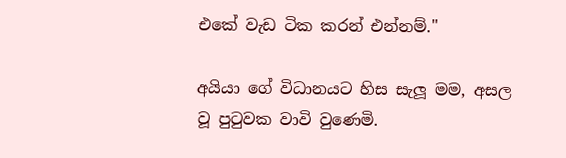එකේ වැඩ ටික කරන් එන්නම්."

අයියා ගේ විධානයට හිස සැලූ මම, අසල වූ පුටුවක වාවි වුණෙමි.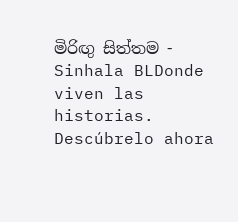මිරිඟු සිත්තම - Sinhala BLDonde viven las historias. Descúbrelo ahora